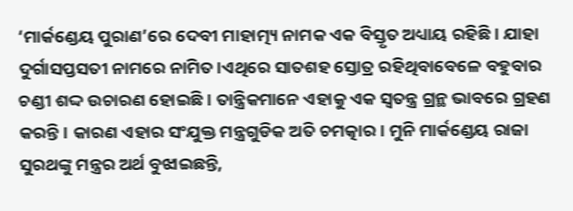‘ମାର୍କଣ୍ଡେୟ ପୁରାଣ’ରେ ଦେବୀ ମାହାତ୍ମ୍ୟ ନାମକ ଏକ ବିସ୍ତୃତ ଅଧ୍ୟାୟ ରହିଛି। ଯାହା ଦୁର୍ଗାସପ୍ତସତୀ ନାମରେ ନାମିତ।ଏଥିରେ ସାତଶହ ସ୍ତୋତ୍ର ରହିଥିବାବେଳେ ବହୁବାର ଚଣ୍ଡୀ ଶଦ୍ଦ ଉଚାରଣ ହୋଇଛି। ତାନ୍ତ୍ରିକମାନେ ଏହାକୁ ଏକ ସ୍ଵତନ୍ତ୍ର ଗ୍ରନ୍ଥ ଭାବରେ ଗ୍ରହଣ କରନ୍ତି। କାରଣ ଏହାର ସଂଯୁକ୍ତ ମନ୍ତ୍ରଗୁଡିକ ଅତି ଚମତ୍କାର। ମୁନି ମାର୍କଣ୍ଡେୟ ରାଜା ସୁରଥଙ୍କୁ ମନ୍ତ୍ରର ଅର୍ଥ ବୁଝାଇଛନ୍ତି,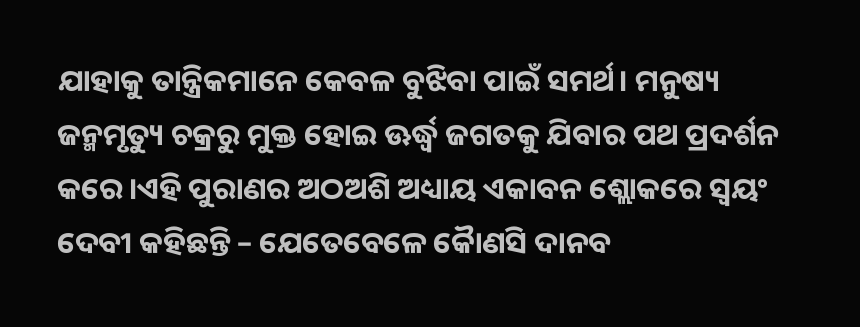ଯାହାକୁ ତାନ୍ତ୍ରିକମାନେ କେବଳ ବୁଝିବା ପାଇଁ ସମର୍ଥ। ମନୁଷ୍ୟ ଜନ୍ମମୃତ୍ୟୁ ଚକ୍ରରୁ ମୁକ୍ତ ହୋଇ ଊର୍ଦ୍ଧ୍ଵ ଜଗତକୁ ଯିବାର ପଥ ପ୍ରଦର୍ଶନ କରେ।ଏହି ପୁରାଣର ଅଠଅଶି ଅଧ୍ୟାୟ ଏକାବନ ଶ୍ଲୋକରେ ସ୍ଵୟଂ ଦେବୀ କହିଛନ୍ତି – ଯେତେବେଳେ କୈାଣସି ଦାନବ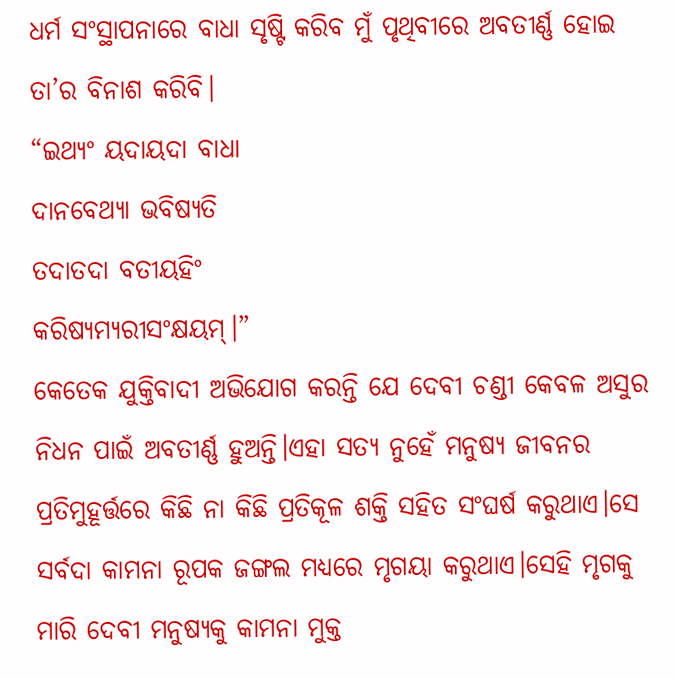ଧର୍ମ ସଂସ୍ଥାପନାରେ ବାଧା ସୃଷ୍ଟି କରିବ ମୁଁ ପୃଥିବୀରେ ଅବତୀର୍ଣ୍ଣ ହୋଇ ତା’ର ବିନାଶ କରିବି।
“ଇଥ୍ୟଂ ୟଦାୟଦା ବାଧା
ଦାନବେଥ୍ୟା ଭବିଷ୍ୟତି
ତଦାତଦା ବତୀୟହିଂ
କରିଷ୍ୟମ୍ୟରୀସଂକ୍ଷୟମ୍।”
କେତେକ ଯୁକ୍ତିବାଦୀ ଅଭିଯୋଗ କରନ୍ତି ଯେ ଦେବୀ ଚଣ୍ଡୀ କେବଳ ଅସୁର ନିଧନ ପାଇଁ ଅବତୀର୍ଣ୍ଣ ହୁଅନ୍ତି।ଏହା ସତ୍ୟ ନୁହେଁ ମନୁଷ୍ୟ ଜୀବନର ପ୍ରତିମୁହୂର୍ତ୍ତରେ କିଛି ନା କିଛି ପ୍ରତିକୂଳ ଶକ୍ତି ସହିତ ସଂଘର୍ଷ କରୁଥାଏ।ସେ ସର୍ବଦା କାମନା ରୂପକ ଜଙ୍ଗଲ ମଧ୍ୟରେ ମୃଗୟା କରୁଥାଏ।ସେହି ମୃଗକୁ ମାରି ଦେବୀ ମନୁଷ୍ୟକୁ କାମନା ମୁକ୍ତ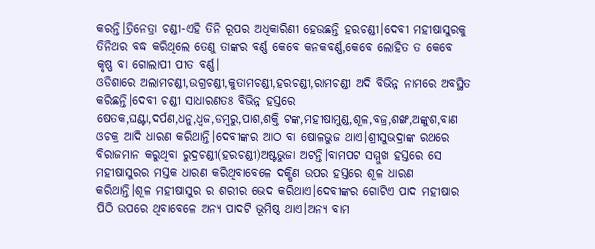କରନ୍ତି।ତ୍ରିନେତ୍ରା ଚଣ୍ଡୀ-ଏହି ତିନି ରୂପର ଅଧିକାରିଣୀ ହେଉଛନ୍ତି ହରଚଣ୍ଡୀ।ଦେବୀ ମହୀଷାସୁରକୁ ତିନିଥର ବଦ୍ଧ କରିଥିଲେ ତେଣୁ ତାଙ୍କର ବର୍ଣ୍ଣ କେବେ କନକବର୍ଣ୍ଣ,କେବେ ଲୋହିତ ତ କେବେ କୃଷ୍ଣ ବା ଗୋଲାପୀ ପୀତ ବର୍ଣ୍ଣ।
ଓଡିଶାରେ ଅଲାମଚଣ୍ଡୀ,ଉଗ୍ରଚଣ୍ଡୀ,କୁତାମଚଣ୍ଡୀ,ହରଚଣ୍ଡୀ,ରାମଚଣ୍ଡୀ ଅଦି ବିଭିନ୍ନ ନାମରେ ଅବସ୍ଥିତ କରିଛନ୍ତି।ଦେବୀ ଚଣ୍ଡୀ ସାଧାରଣତଃ ବିଭିନ୍ନ ହସ୍ତରେ ଷେତକ,ଘଣ୍ଟା,ଦର୍ପଣ,ଧନୁ,ଧ୍ଵଜ,ଡମ୍ବରୁ,ପାଶ,ଶକ୍ତି ଟଙ୍କ,ମହୀଷାମୁଣ୍ଡ,ଶୂଳ,ବଜ୍ର,ଶଙ୍ଖ,ଅଙ୍କୁଶ,ବାଣ ଓଚକ୍ର ଆଦି ଧାରଣ କରିଥାନ୍ତି।ଦେବୀଙ୍କର ଆଠ ବା ଷୋଳଭୁଜ ଥାଏ।ଶ୍ରୀସୁଭଦ୍ରାଙ୍କ ରଥରେ ବିରାଜମାନ କରୁଥିବା ରୁଦ୍ରଚଣ୍ଡୀ(ହରଚଣ୍ଡୀ)ଅଷ୍ଟଭୁଜା ଅଟନ୍ତି।ବାମପଟ ସମ୍ମୁଖ ହସ୍ତରେ ସେ ମହୀଷାସୁରର ମସ୍ତକ ଧାରଣ କରିଥିବାବେଳେ ଦକ୍ଷିଣ ଉପର ହସ୍ତରେ ଶୂଳ ଧାରଣ କରିଥାନ୍ତି।ଶୂଳ ମହୀଷାସୁର ର ଶରୀର ଭେଦ କରିଥାଏ।ଦେବୀଙ୍କର ଗୋଟିଏ ପାଦ ମହୀଷାର ପିଠି ଉପରେ ଥିବାବେଳେ ଅନ୍ୟ ପାଦଟି ଭୂମିଷ୍ଠ ଥାଏ।ଅନ୍ୟ ବାମ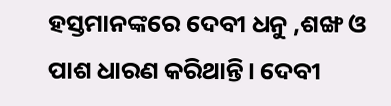ହସ୍ତମାନଙ୍କରେ ଦେବୀ ଧନୁ ,ଶଙ୍ଖ ଓ ପାଶ ଧାରଣ କରିଥାନ୍ତି। ଦେବୀ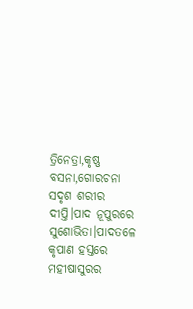ତ୍ରିନେତ୍ରା,କୃଷ୍ଣ ବସନା,ଗୋରଚନା ସଦୃଶ ଶରୀର ଦୀପ୍ତି।ପାଦ ନୂପୁରରେ ସୁଶୋଭିତା।ପାଦତଳେ କୃପାଣ ହସ୍ତରେ ମହୀଷାସୁରର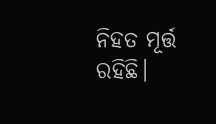ନିହତ ମୂର୍ତ୍ତ ରହିଛି।